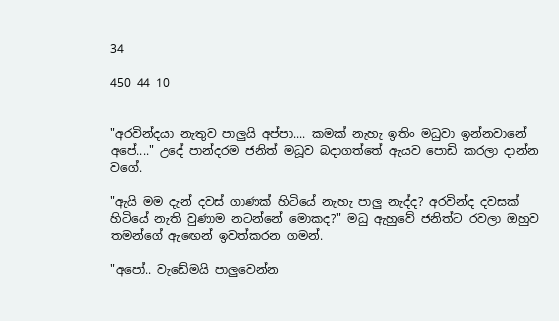34

450 44 10


"අරවින්දයා නැතුව පාලුයි අප්පා.... කමක් නැහැ ඉතිං මධුවා ඉන්නවානේ අපේ...." උදේ පාන්දරම ජනිත් මධූව බදාගත්තේ ඇයව පොඩි කරලා දාන්න වගේ.

"ඇයි මම දැන් දවස් ගාණක් හිටියේ නැහැ පාලු නැද්ද? අරවින්ද දවසක් හිටියේ නැති වුණාම නටන්නේ මොකද?" මධු ඇහුවේ ජනිත්ට රවලා ඔහුව තමන්ගේ ඇඟෙන් ඉවත්කරන ගමන්.

"අපෝ.. වැඩේමයි පාලුවෙන්න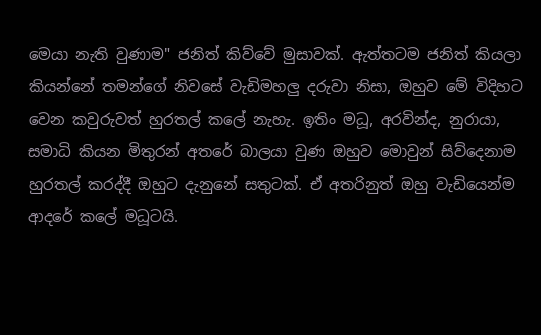මෙයා නැති වුණාම" ජනිත් කිව්වේ මුසාවක්. ඇත්තටම ජනිත් කියලා කියන්නේ තමන්ගේ නිවසේ වැඩිමහලු දරුවා නිසා, ඔහුව මේ විදිහට වෙන කවුරුවත් හුරතල් කලේ නැහැ. ඉතිං මධූ, අරවින්ද, නුරායා, සමාධි කියන මිතුරන් අතරේ බාලයා වුණ ඔහුව මොවුන් සිව්දෙනාම හුරතල් කරද්දී ඔහුට දැනුනේ සතුටක්. ඒ අතරිනුත් ඔහු වැඩියෙන්ම ආදරේ කලේ මධූටයි.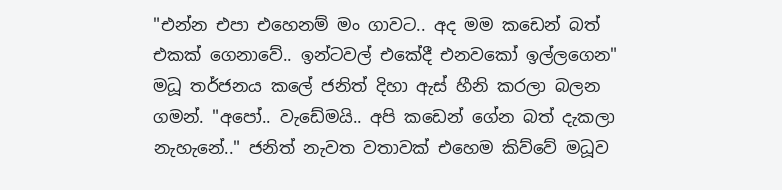"එන්න එපා එහෙනම් මං ගාවට.. අද මම කඩෙන් බත් එකක් ගෙනාවේ.. ඉන්ටවල් එකේදී එනවකෝ ඉල්ලගෙන" මධූ තර්ජනය කලේ ජනිත් දිහා ඇස් හීනි කරලා බලන ගමන්. "අපෝ.. වැඩේමයි.. අපි කඩෙන් ගේන බත් දැකලා නැහැනේ.." ජනිත් නැවත වතාවක් එහෙම කිව්වේ මධූව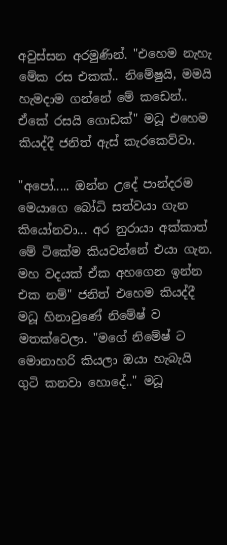අවුස්සන අරමුණින්. "එහෙම නැහැ මේක රස එකක්.. නිමේෂුයි, මමයි හැමදාම ගන්නේ මේ කඩෙන්.. ඒකේ රසයි ගොඩක්" මධූ එහෙම කියද්දී ජනිත් ඇස් කැරකෙව්වා.

"අපෝ..... ඔන්න උදේ පාන්දරම මෙයාගෙ බෝධි සත්වයා ගැන කියෝනවා... අර නුරායා අක්කාත් මේ ටිකේම කියවන්නේ එයා ගැන. මහ වදයක් ඒක අහගෙන ඉන්න එක නම්" ජනිත් එහෙම කියද්දී මධූ හිනාවුණේ නිමේෂ් ව මතක්වෙලා. "මගේ නිමේෂ් ට මොනාහරි කියලා ඔයා හැබැයි ගුටි කනවා හොදේ.." මධූ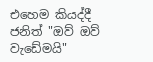එහෙම කියද්දී ජනිත් "ඔව් ඔව් වැඩේමයි"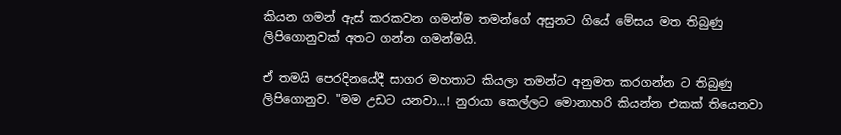කියන ගමන් ඇස් කරකවන ගමන්ම තමන්ගේ අසුනට ගියේ මේසය මත තිබුණු ලිපිගොනුවක් අතට ගන්න ගමන්මයි.

ඒ තමයි පෙරදිනයේදී සාගර මහතාට කියලා තමන්ට අනුමත කරගන්න ට තිබුණු ලිපිගොනුව. "මම උඩට යනවා...! නුරායා කෙල්ලට මොනාහරි කියන්න එකක් තියෙනවා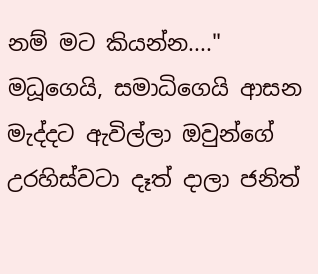නම් මට කියන්න...." මධූගෙයි, සමාධිගෙයි ආසන මැද්දට ඇවිල්ලා ඔවුන්ගේ උරහිස්වටා දෑත් දාලා ජනිත්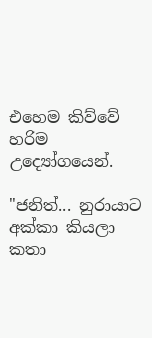එහෙම කිව්වේ හරිම උද්‍යෝගයෙන්.

"ජනිත්... නුරායාට අක්කා කියලා කතා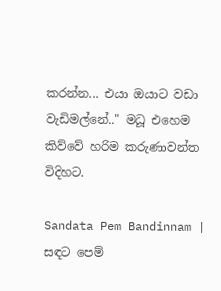කරන්න... එයා ඔයාට වඩා වැඩිමල්නේ.." මධූ එහෙම කිව්වේ හරිම කරුණාවන්ත විදිහට.

Sandata Pem Bandinnam | සඳට පෙම්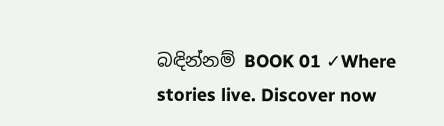බඳින්නම් BOOK 01 ✓Where stories live. Discover now